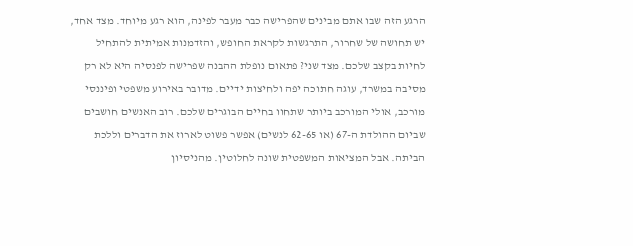הרגע הזה שבו אתם מבינים שהפרישה כבר מעבר לפינה, הוא רגע מיוחד. מצד אחד, יש תחושה של שחרור, התרגשות לקראת החופש, והזדמנות אמיתית להתחיל לחיות בקצב שלכם. מצד שני? פתאום נופלת ההבנה שפרישה לפנסיה היא לא רק מסיבה במשרד, עוגה חתוכה יפה ולחיצות ידיים. מדובר באירוע משפטי ופיננסי מורכב, אולי המורכב ביותר שתחוו בחיים הבוגרים שלכם. רוב האנשים חושבים שביום ההולדת ה-67 (או 62-65 לנשים) אפשר פשוט לארוז את הדברים וללכת הביתה. אבל המציאות המשפטית שונה לחלוטין. מהניסיון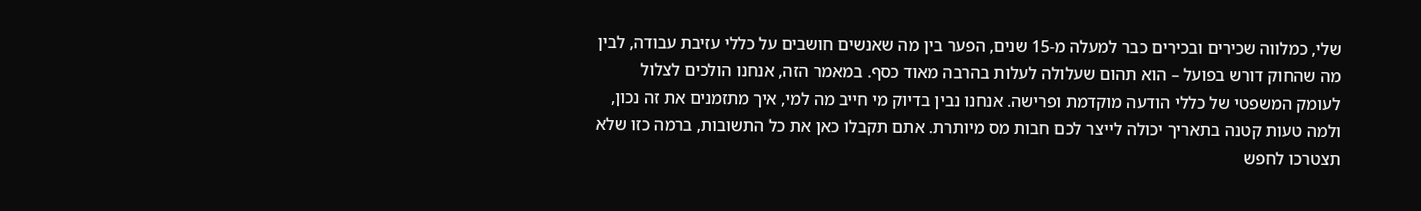שלי, כמלווה שכירים ובכירים כבר למעלה מ-15 שנים, הפער בין מה שאנשים חושבים על כללי עזיבת עבודה, לבין מה שהחוק דורש בפועל – הוא תהום שעלולה לעלות בהרבה מאוד כסף. במאמר הזה, אנחנו הולכים לצלול לעומק המשפטי של כללי הודעה מוקדמת ופרישה. אנחנו נבין בדיוק מי חייב מה למי, איך מתזמנים את זה נכון, ולמה טעות קטנה בתאריך יכולה לייצר לכם חבות מס מיותרת. אתם תקבלו כאן את כל התשובות, ברמה כזו שלא תצטרכו לחפש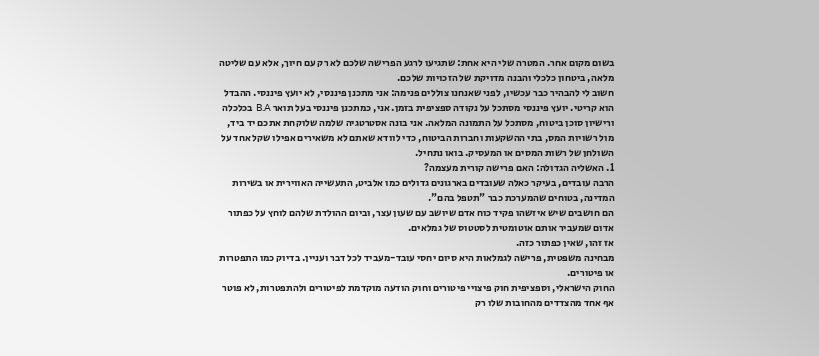בשום מקום אחר. המטרה שלי היא אחת: שתגיעו לרגע הפרישה שלכם לא רק עם חיוך, אלא עם שליטה מלאה, ביטחון כלכלי והבנה מדויקת של הזכויות שלכם.
חשוב לי להבהיר כבר עכשיו, לפני שאנחנו צוללים פנימה: אני מתכנן פיננסי, לא יועץ פיננסי. ההבדל הוא קריטי. יועץ פיננסי מסתכל על נקודה ספציפית בזמן. אני, כמתכנן פיננסי בעל תואר B.A בכלכלה ורישיון סוכן ביטוח, מסתכל על התמונה המלאה. אני בונה אסטרטגיה שלמה שלוקחת אתכם יד ביד, מול רשויות המס, בתי ההשקעות וחברות הביטוח, כדי לוודא שאתם לא משאירים אפילו שקל אחד על השולחן של רשות המסים או המעסיק. בואו נתחיל.
1. האשליה הגדולה: האם פרישה קורית מעצמה?
הרבה עובדים, בעיקר כאלה שעובדים בארגונים גדולים כמו אלביט, התעשייה האווירית או בשירות המדינה, בטוחים שהמערכת כבר "תטפל בהם".
הם חושבים שיש איזשהו פקיד כוח אדם שיושב עם שעון עצר, וביום ההולדת שלהם לוחץ על כפתור אדום שמעביר אותם אוטומטית לסטטוס של גמלאים.
אז זהו, שאין כפתור כזה.
מבחינה משפטית, פרישה לגמלאות היא סיום יחסי עובד-מעביד לכל דבר ועניין. בדיוק כמו התפטרות או פיטורים.
החוק הישראלי, וספציפית חוק פיצויי פיטורים וחוק הודעה מוקדמת לפיטורים ולהתפטרות, לא פוטר אף אחד מהצדדים מהחובות שלו רק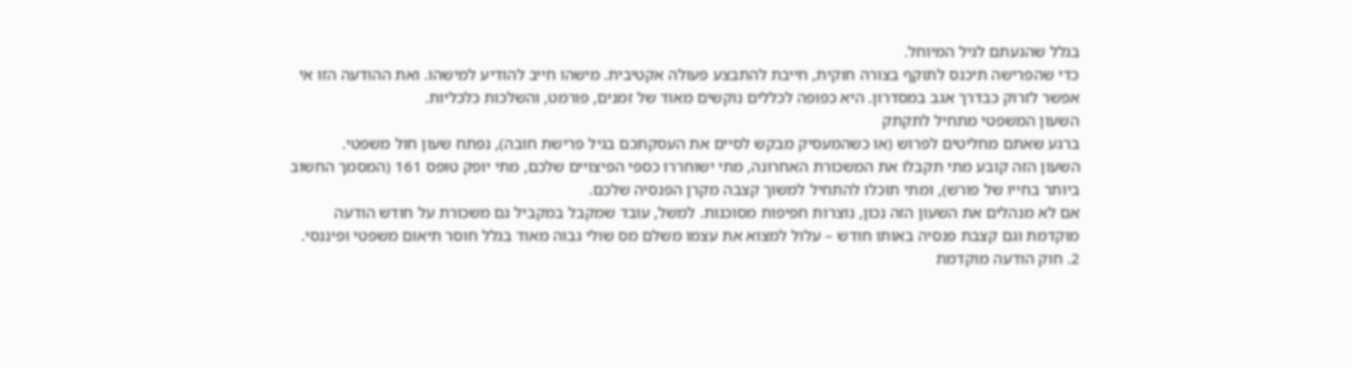בגלל שהגעתם לגיל המיוחל.
כדי שהפרישה תיכנס לתוקף בצורה חוקית, חייבת להתבצע פעולה אקטיבית. מישהו חייב להודיע למישהו. ואת ההודעה הזו אי אפשר לזרוק כבדרך אגב במסדרון. היא כפופה לכללים נוקשים מאוד של זמנים, פורמט, והשלכות כלכליות.
השעון המשפטי מתחיל לתקתק
ברגע שאתם מחליטים לפרוש (או כשהמעסיק מבקש לסיים את העסקתכם בגיל פרישת חובה), נפתח שעון חול משפטי.
השעון הזה קובע מתי תקבלו את המשכורת האחרונה, מתי ישוחררו כספי הפיצויים שלכם, מתי יופק טופס 161 (המסמך החשוב ביותר בחייו של פורש), ומתי תוכלו להתחיל למשוך קצבה מקרן הפנסיה שלכם.
אם לא מנהלים את השעון הזה נכון, נוצרות חפיפות מסוכנות. למשל, עובד שמקבל במקביל גם משכורת על חודש הודעה מוקדמת וגם קצבת פנסיה באותו חודש – עלול למצוא את עצמו משלם מס שולי גבוה מאוד בגלל חוסר תיאום משפטי ופיננסי.
2. חוק הודעה מוקדמת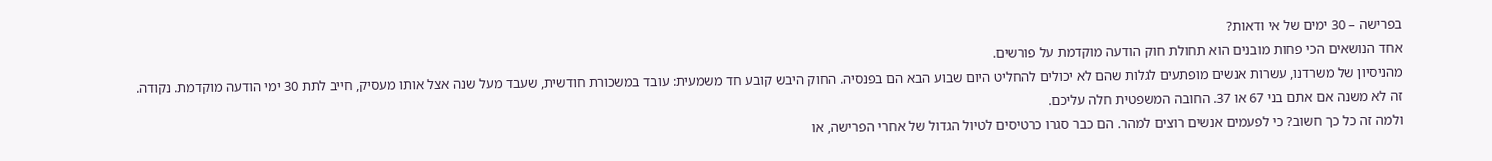בפרישה – 30 ימים של אי ודאות?
אחד הנושאים הכי פחות מובנים הוא תחולת חוק הודעה מוקדמת על פורשים.
מהניסיון של משרדנו, עשרות אנשים מופתעים לגלות שהם לא יכולים להחליט היום שבוע הבא הם בפנסיה. החוק היבש קובע חד משמעית: עובד במשכורת חודשית, שעבד מעל שנה אצל אותו מעסיק, חייב לתת 30 ימי הודעה מוקדמת. נקודה.
זה לא משנה אם אתם בני 67 או 37. החובה המשפטית חלה עליכם.
ולמה זה כל כך חשוב? כי לפעמים אנשים רוצים למהר. הם כבר סגרו כרטיסים לטיול הגדול של אחרי הפרישה, או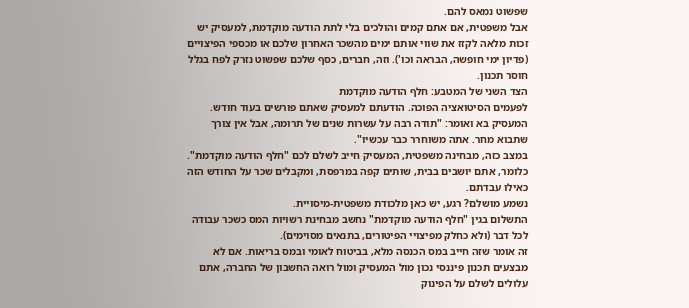שפשוט נמאס להם.
אבל משפטית, אם אתם קמים והולכים בלי לתת הודעה מוקדמת, למעסיק יש זכות מלאה לקזז את שווי אותם ימים מהשכר האחרון שלכם או מכספי הפיצויים (פדיון ימי חופשה, הבראה וכו'). וזה, חברים, כסף שלכם שפשוט נזרק לפח בגלל חוסר תכנון.
הצד השני של המטבע: חלף הודעה מוקדמת
לפעמים הסיטואציה הפוכה. הודעתם למעסיק שאתם פורשים בעוד חודש.
המעסיק בא ואומר: "תודה רבה על עשרות שנים של תרומה, אבל אין צורך שתבוא מחר. אתה משוחרר כבר עכשיו".
במצב כזה, מבחינה משפטית, המעסיק חייב לשלם לכם "חלף הודעה מוקדמת". כלומר, אתם יושבים בבית, שותים קפה במרפסת, ומקבלים שכר על החודש הזה כאילו עבדתם.
נשמע מושלם? רגע, יש כאן מלכודת משפטית-מיסויית.
התשלום בגין "חלף הודעה מוקדמת" נחשב מבחינת רשויות המס כשכר עבודה לכל דבר (ולא כחלק מפיצויי הפיטורים, בתנאים מסוימים).
זה אומר שזה חייב במס הכנסה מלא, בביטוח לאומי ובמס בריאות. אם לא מבצעים תכנון פיננסי נכון מול המעסיק ומול רואה החשבון של החברה, אתם עלולים לשלם על הפינוק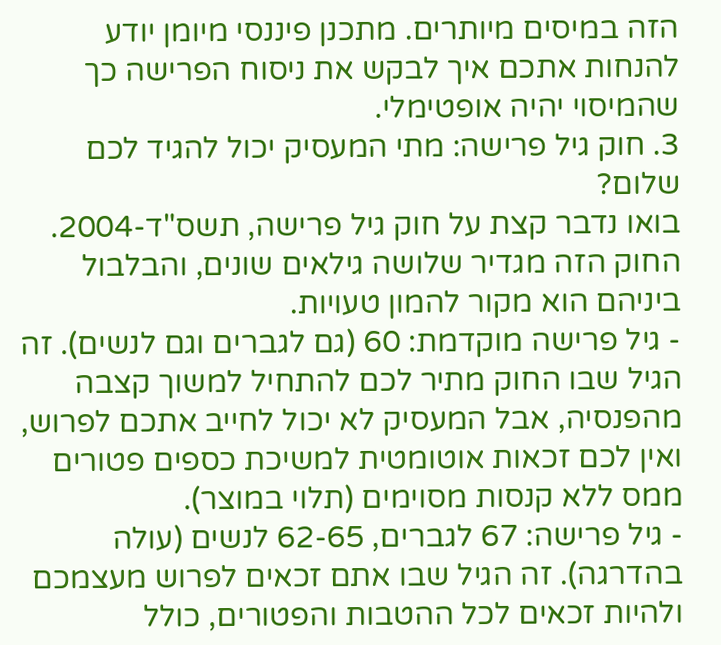הזה במיסים מיותרים. מתכנן פיננסי מיומן יודע להנחות אתכם איך לבקש את ניסוח הפרישה כך שהמיסוי יהיה אופטימלי.
3. חוק גיל פרישה: מתי המעסיק יכול להגיד לכם שלום?
בואו נדבר קצת על חוק גיל פרישה, תשס"ד-2004.
החוק הזה מגדיר שלושה גילאים שונים, והבלבול ביניהם הוא מקור להמון טעויות.
- גיל פרישה מוקדמת: 60 (גם לגברים וגם לנשים). זה הגיל שבו החוק מתיר לכם להתחיל למשוך קצבה מהפנסיה, אבל המעסיק לא יכול לחייב אתכם לפרוש, ואין לכם זכאות אוטומטית למשיכת כספים פטורים ממס ללא קנסות מסוימים (תלוי במוצר).
- גיל פרישה: 67 לגברים, 62-65 לנשים (עולה בהדרגה). זה הגיל שבו אתם זכאים לפרוש מעצמכם ולהיות זכאים לכל ההטבות והפטורים, כולל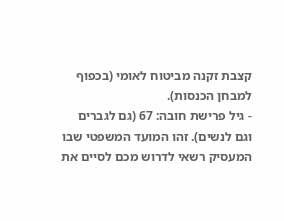קצבת זקנה מביטוח לאומי (בכפוף למבחן הכנסות).
- גיל פרישת חובה: 67 (גם לגברים וגם לנשים). זהו המועד המשפטי שבו המעסיק רשאי לדרוש מכם לסיים את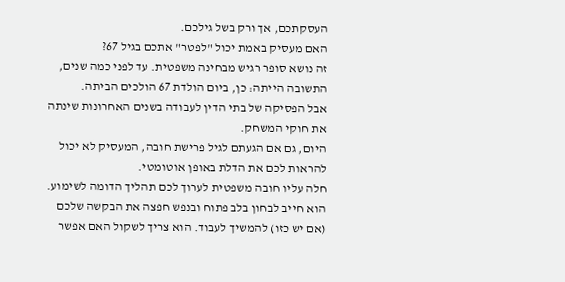העסקתכם, אך ורק בשל גילכם.
האם מעסיק באמת יכול "לפטר" אתכם בגיל 67?
זה נושא סופר רגיש מבחינה משפטית. עד לפני כמה שנים, התשובה הייתה: כן, ביום הולדת 67 הולכים הביתה.
אבל הפסיקה של בתי הדין לעבודה בשנים האחרונות שינתה את חוקי המשחק.
היום, גם אם הגעתם לגיל פרישת חובה, המעסיק לא יכול להראות לכם את הדלת באופן אוטומטי.
חלה עליו חובה משפטית לערוך לכם תהליך הדומה לשימוע. הוא חייב לבחון בלב פתוח ובנפש חפצה את הבקשה שלכם (אם יש כזו) להמשיך לעבוד. הוא צריך לשקול האם אפשר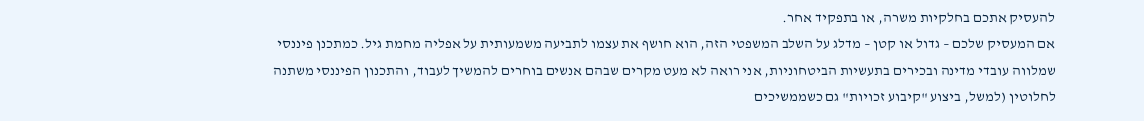להעסיק אתכם בחלקיות משרה, או בתפקיד אחר.
אם המעסיק שלכם – גדול או קטן – מדלג על השלב המשפטי הזה, הוא חושף את עצמו לתביעה משמעותית על אפליה מחמת גיל. כמתכנן פיננסי שמלווה עובדי מדינה ובכירים בתעשיות הביטחוניות, אני רואה לא מעט מקרים שבהם אנשים בוחרים להמשיך לעבוד, והתכנון הפיננסי משתנה לחלוטין (למשל, ביצוע "קיבוע זכויות" גם כשממשיכים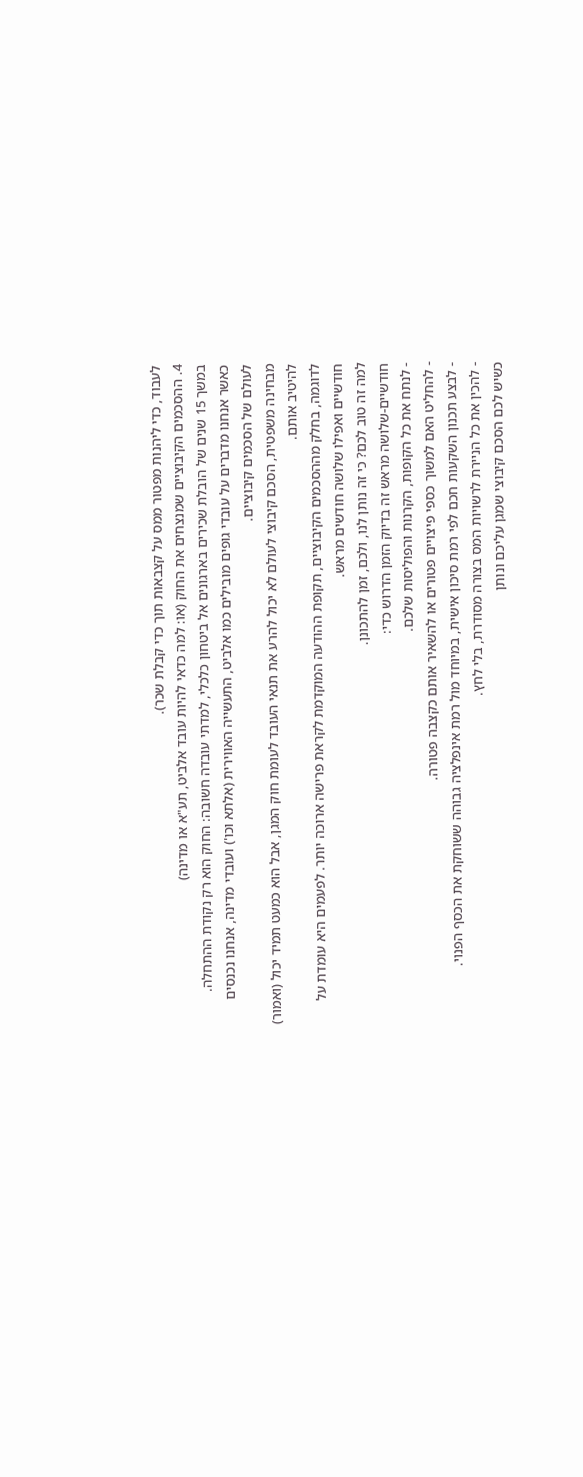לעבוד, כדי ליהנות מפטור ממס על קצבאות תוך כדי קבלת שכר).
4. ההסכמים הקיבוציים שמנצחים את החוק (או: למה כדאי להיות עובד אלביט, תע"א או מדינה)
במשך 15 שנים של הובלת שכירים בארגונים אל ביטחון כלכלי, למדתי עובדה חשובה: החוק הוא רק נקודת ההתחלה.
כאשר אנחנו מדברים על עובדי גופים מובילים כמו אלביט, התעשייה האווירית (אלתא וכו') ועובדי מדינה, אנחנו נכנסים לעולם של הסכמים קיבוציים.
מבחינה משפטית, הסכם קיבוצי לעולם לא יכול להרע את תנאי העובד לעומת חוק המגן, אבל הוא כמעט תמיד יכול (ואמור) להיטיב אותם.
לדוגמה, בחלק מההסכמים הקיבוציים, תקופת ההודעה המוקדמת לקראת פרישה ארוכה יותר. לפעמים היא עומדת על חודשיים ואפילו שלושה חודשים מראש.
למה זה טוב לכם? כי זה נותן לנו, ולכם, זמן להתכונן.
חודשיים-שלושה מראש זה בדיוק הזמן הדרוש כדי:
- לנתח את כל הקופות, הקרנות והפוליסות שלכם.
- להחליט האם למשוך כספי פיצויים פטורים או להשאיר אותם כקצבה פטורה.
- לבצע תכנון השקעות חכם לפי רמת סיכון אישית, במיוחד מול רמת אינפלציה גבוהה ששוחקת את הכסף הפנוי.
- להכין את כל הניירת לרשויות המס בצורה מסודרת, בלי לחץ.
כשיש לכם הסכם קיבוצי שמגן עליכם ונותן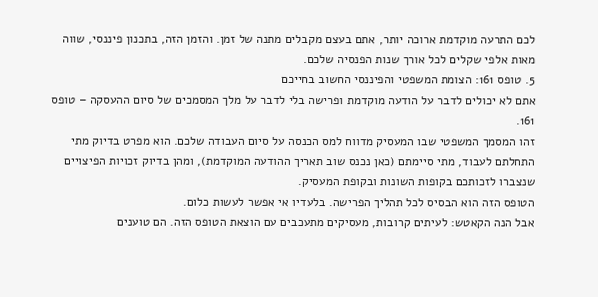לכם התרעה מוקדמת ארוכה יותר, אתם בעצם מקבלים מתנה של זמן. והזמן הזה, בתכנון פיננסי, שווה מאות אלפי שקלים לכל אורך שנות הפנסיה שלכם.
5. טופס 161: הצומת המשפטי והפיננסי החשוב בחייכם
אתם לא יכולים לדבר על הודעה מוקדמת ופרישה בלי לדבר על מלך המסמכים של סיום ההעסקה – טופס 161.
זהו המסמך המשפטי שבו המעסיק מדווח למס הכנסה על סיום העבודה שלכם. הוא מפרט בדיוק מתי התחלתם לעבוד, מתי סיימתם (כאן נכנס שוב תאריך ההודעה המוקדמת), ומהן בדיוק זכויות הפיצויים שנצברו לזכותכם בקופות השונות ובקופת המעסיק.
הטופס הזה הוא הבסיס לכל תהליך הפרישה. בלעדיו אי אפשר לעשות כלום.
אבל הנה הקאטש: לעיתים קרובות, מעסיקים מתעכבים עם הוצאת הטופס הזה. הם טוענים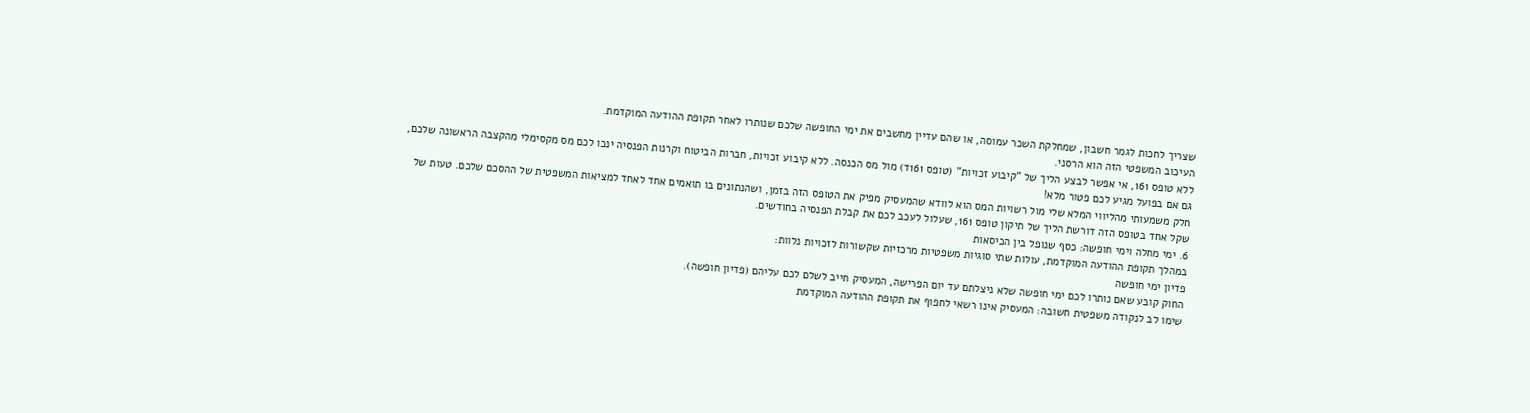שצריך לחכות לגמר חשבון, שמחלקת השכר עמוסה, או שהם עדיין מחשבים את ימי החופשה שלכם שנותרו לאחר תקופת ההודעה המוקדמת.
העיכוב המשפטי הזה הוא הרסני.
ללא טופס 161, אי אפשר לבצע הליך של "קיבוע זכויות" (טופס 161ד) מול מס הכנסה. ללא קיבוע זכויות, חברות הביטוח וקרנות הפנסיה ינכו לכם מס מקסימלי מהקצבה הראשונה שלכם, גם אם בפועל מגיע לכם פטור מלא!
חלק משמעותי מהליווי המלא שלי מול רשויות המס הוא לוודא שהמעסיק מפיק את הטופס הזה בזמן, ושהנתונים בו תואמים אחד לאחד למציאות המשפטית של ההסכם שלכם. טעות של שקל אחד בטופס הזה דורשת הליך של תיקון טופס 161, שעלול לעכב לכם את קבלת הפנסיה בחודשים.
6. ימי מחלה וימי חופשה: כסף שנופל בין הכיסאות
במהלך תקופת ההודעה המוקדמת, עולות שתי סוגיות משפטיות מרכזיות שקשורות לזכויות נלוות:
פדיון ימי חופשה
החוק קובע שאם נותרו לכם ימי חופשה שלא ניצלתם עד יום הפרישה, המעסיק חייב לשלם לכם עליהם (פדיון חופשה).
שימו לב לנקודה משפטית חשובה: המעסיק אינו רשאי לחפוף את תקופת ההודעה המוקדמת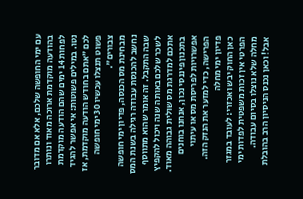עם ימי החופשה שלכם, אלא אם מדובר בהודעה מוקדמת ארוכה מאוד ונותרו לפחות 14 ימים שהם הודעה מוקדמת נטו. במילים פשוטות: אי אפשר להגיד לכם "אתם בחודש הודעה מוקדמת, אז פשוט תנצלו עכשיו 30 ימי חופשה צבורים".
מבחינת מס הכנסה, פדיון ימי חופשה נחשב להכנסת עבודה רגילה בשנת המס שבה התקבל. זה אומר שהוא מתווסף לשכר שלכם באותה שנה ויכול להקפיץ אתכם למדרגת מס שולית גבוהה מאוד. בתכנון פיננסי נכון, אנחנו בוחנים אפשרויות לפריסת מס או עיתוי הפרישה, כדי למזער את הנזק הזה.
פדיון ימי מחלה
כאן החוק יבש ואכזרי: לעובד במגזר הפרטי אין זכות משפטית לפדות ימי מחלה שלא נוצלו בסיום עבודה.
אבל! וכאן נכנס הניסיון הרב בהובלת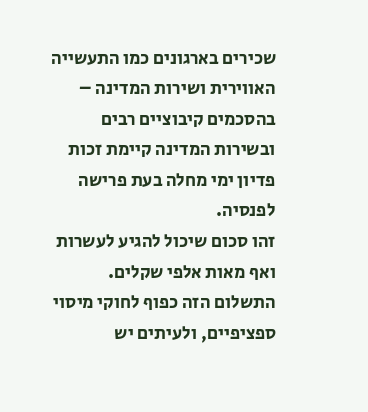שכירים בארגונים כמו התעשייה האווירית ושירות המדינה – בהסכמים קיבוציים רבים ובשירות המדינה קיימת זכות פדיון ימי מחלה בעת פרישה לפנסיה.
זהו סכום שיכול להגיע לעשרות ואף מאות אלפי שקלים.
התשלום הזה כפוף לחוקי מיסוי ספציפיים, ולעיתים יש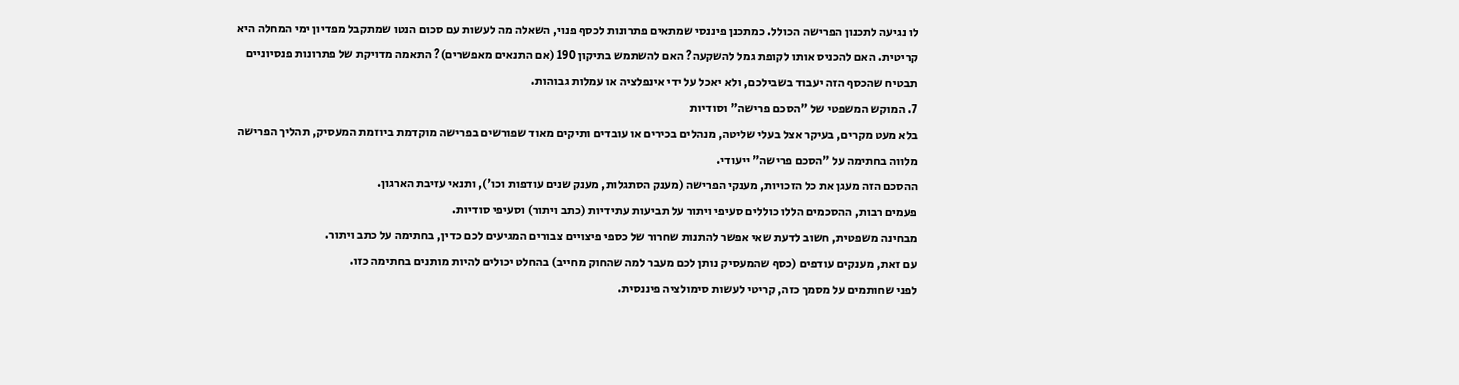לו נגיעה לתכנון הפרישה הכולל. כמתכנן פיננסי שמתאים פתרונות לכסף פנוי, השאלה מה לעשות עם סכום הנטו שמתקבל מפדיון ימי המחלה היא קריטית. האם להכניס אותו לקופת גמל להשקעה? האם להשתמש בתיקון 190 (אם התנאים מאפשרים)? התאמה מדויקת של פתרונות פנסיוניים תבטיח שהכסף הזה יעבוד בשבילכם, ולא יאכל על ידי אינפלציה או עמלות גבוהות.
7. המוקש המשפטי של "הסכם פרישה" וסודיות
בלא מעט מקרים, בעיקר אצל בעלי שליטה, מנהלים בכירים או עובדים ותיקים מאוד שפורשים בפרישה מוקדמת ביוזמת המעסיק, תהליך הפרישה מלווה בחתימה על "הסכם פרישה" ייעודי.
ההסכם הזה מעגן את כל הזכויות, מענקי הפרישה (מענק הסתגלות, מענק שנים עודפות וכו'), ותנאי עזיבת הארגון.
פעמים רבות, ההסכמים הללו כוללים סעיפי ויתור על תביעות עתידיות (כתב ויתור) וסעיפי סודיות.
מבחינה משפטית, חשוב לדעת שאי אפשר להתנות שחרור של כספי פיצויים צבורים המגיעים לכם כדין, בחתימה על כתב ויתור.
עם זאת, מענקים עודפים (כסף שהמעסיק נותן לכם מעבר למה שהחוק מחייב) בהחלט יכולים להיות מותנים בחתימה כזו.
לפני שחותמים על מסמך כזה, קריטי לעשות סימולציה פיננסית.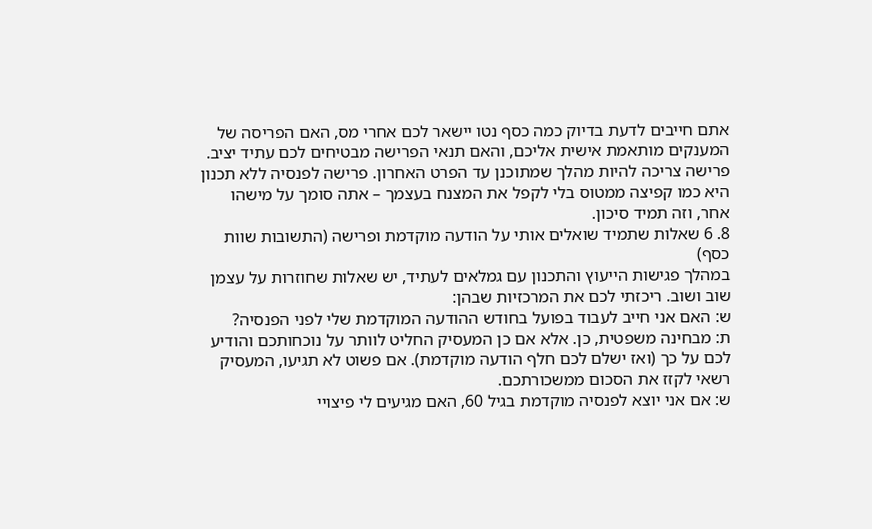אתם חייבים לדעת בדיוק כמה כסף נטו יישאר לכם אחרי מס, האם הפריסה של המענקים מותאמת אישית אליכם, והאם תנאי הפרישה מבטיחים לכם עתיד יציב.
פרישה צריכה להיות מהלך שמתוכנן עד הפרט האחרון. פרישה לפנסיה ללא תכנון היא כמו קפיצה ממטוס בלי לקפל את המצנח בעצמך – אתה סומך על מישהו אחר, וזה תמיד סיכון.
8. 6 שאלות שתמיד שואלים אותי על הודעה מוקדמת ופרישה (התשובות שוות כסף)
במהלך פגישות הייעוץ והתכנון עם גמלאים לעתיד, יש שאלות שחוזרות על עצמן שוב ושוב. ריכזתי לכם את המרכזיות שבהן:
ש: האם אני חייב לעבוד בפועל בחודש ההודעה המוקדמת שלי לפני הפנסיה?
ת: מבחינה משפטית, כן. אלא אם כן המעסיק החליט לוותר על נוכחותכם והודיע לכם על כך (ואז ישלם לכם חלף הודעה מוקדמת). אם פשוט לא תגיעו, המעסיק רשאי לקזז את הסכום ממשכורתכם.
ש: אם אני יוצא לפנסיה מוקדמת בגיל 60, האם מגיעים לי פיצויי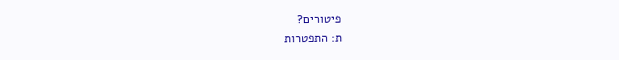פיטורים?
ת: התפטרות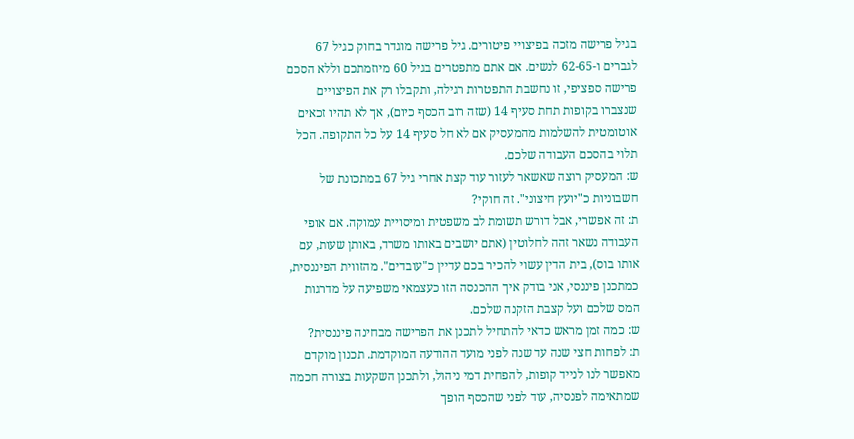בגיל פרישה מזכה בפיצויי פיטורים. גיל פרישה מוגדר בחוק כגיל 67 לגברים ו-62-65 לנשים. אם אתם מתפטרים בגיל 60 מיוזמתכם וללא הסכם פרישה ספציפי, זו נחשבת התפטרות רגילה, ותקבלו רק את הפיצויים שנצברו בקופות תחת סעיף 14 (שזה רוב הכסף כיום), אך לא תהיו זכאים אוטומטית להשלמות מהמעסיק אם לא חל סעיף 14 על כל התקופה. הכל תלוי בהסכם העבודה שלכם.
ש: המעסיק רוצה שאשאר לעזור עוד קצת אחרי גיל 67 במתכונת של חשבוניות כ"יועץ חיצוני". זה חוקי?
ת: זה אפשרי, אבל דורש תשומת לב משפטית ומיסויית עמוקה. אם אופי העבודה נשאר זהה לחלוטין (אתם יושבים באותו משרד, באותן שעות, עם אותו בוס), בית הדין עשוי להכיר בכם עדיין כ"עובדים". מהזווית הפיננסית, כמתכנן פיננסי, אני בודק איך ההכנסה הזו כעצמאי משפיעה על מדרגות המס שלכם ועל קצבת הזקנה שלכם.
ש: כמה זמן מראש כדאי להתחיל לתכנן את הפרישה מבחינה פיננסית?
ת: לפחות חצי שנה עד שנה לפני מועד ההודעה המוקדמת. תכנון מוקדם מאפשר לנו לנייד קופות, להפחית דמי ניהול, ולתכנן השקעות בצורה חכמה שמתאימה לפנסיה, עוד לפני שהכסף הופך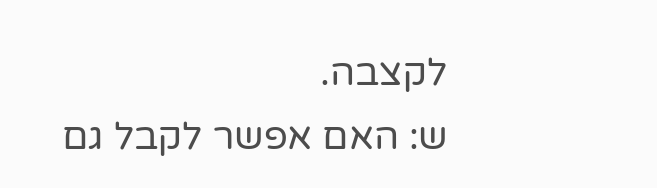לקצבה.
ש: האם אפשר לקבל גם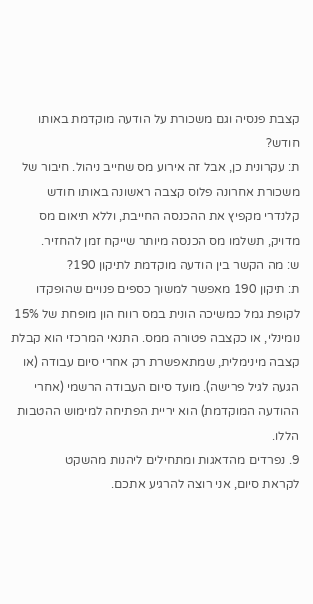קצבת פנסיה וגם משכורת על הודעה מוקדמת באותו חודש?
ת: עקרונית כן, אבל זה אירוע מס שחייב ניהול. חיבור של משכורת אחרונה פלוס קצבה ראשונה באותו חודש קלנדרי מקפיץ את ההכנסה החייבת, וללא תיאום מס מדויק, תשלמו מס הכנסה מיותר שייקח זמן להחזיר.
ש: מה הקשר בין הודעה מוקדמת לתיקון 190?
ת: תיקון 190 מאפשר למשוך כספים פנויים שהופקדו לקופת גמל כמשיכה הונית במס רווח הון מופחת של 15% נומינלי, או כקצבה פטורה ממס. התנאי המרכזי הוא קבלת קצבה מינימלית, שמתאפשרת רק אחרי סיום עבודה (או הגעה לגיל פרישה). מועד סיום העבודה הרשמי (אחרי ההודעה המוקדמת) הוא יריית הפתיחה למימוש ההטבות הללו.
9. נפרדים מהדאגות ומתחילים ליהנות מהשקט
לקראת סיום, אני רוצה להרגיע אתכם.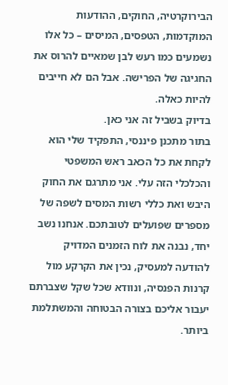הבירוקרטיה, החוקים, ההודעות המוקדמות, הטפסים, המיסים – כל אלו נשמעים כמו רעש לבן שמאיים להרוס את החגיגה של הפרישה. אבל הם לא חייבים להיות כאלה.
בדיוק בשביל זה אני כאן.
בתור מתכנן פיננסי, התפקיד שלי הוא לקחת את כל הכאב ראש המשפטי והכלכלי הזה עלי. אני מתרגם את החוק היבש ואת כללי רשות המסים לשפה של מספרים שפועלים לטובתכם. אנחנו נשב יחד, נבנה את לוח הזמנים המדויק להודעה למעסיק, נכין את הקרקע מול קרנות הפנסיה, ונוודא שכל שקל שצברתם יעבור אליכם בצורה הבטוחה והמשתלמת ביותר.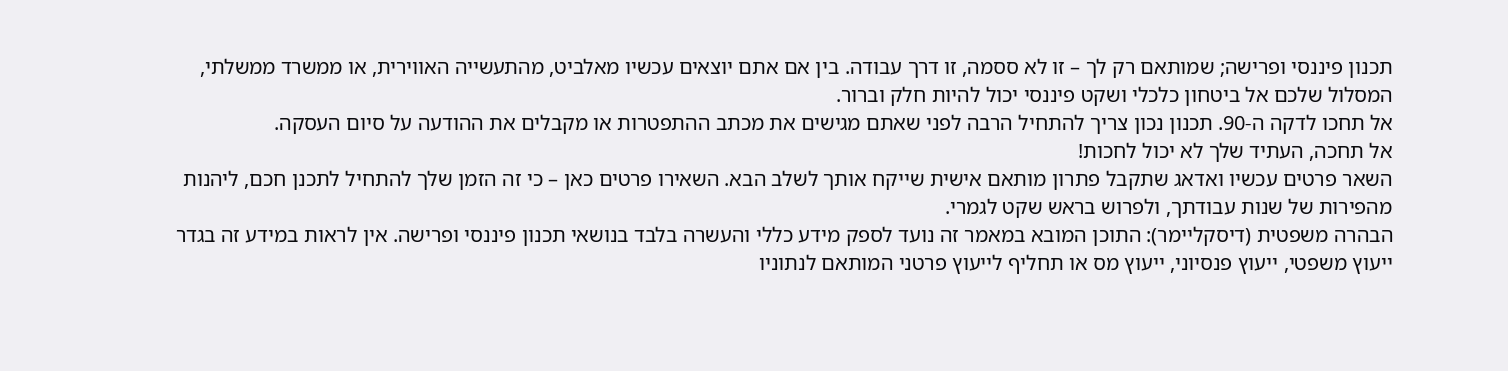תכנון פיננסי ופרישה; שמותאם רק לך – זו לא ססמה, זו דרך עבודה. בין אם אתם יוצאים עכשיו מאלביט, מהתעשייה האווירית, או ממשרד ממשלתי, המסלול שלכם אל ביטחון כלכלי ושקט פיננסי יכול להיות חלק וברור.
אל תחכו לדקה ה-90. תכנון נכון צריך להתחיל הרבה לפני שאתם מגישים את מכתב ההתפטרות או מקבלים את ההודעה על סיום העסקה.
אל תחכה, העתיד שלך לא יכול לחכות!
השאר פרטים עכשיו ואדאג שתקבל פתרון מותאם אישית שייקח אותך לשלב הבא. השאירו פרטים כאן – כי זה הזמן שלך להתחיל לתכנן חכם, ליהנות מהפירות של שנות עבודתך, ולפרוש בראש שקט לגמרי.
הבהרה משפטית (דיסקליימר): התוכן המובא במאמר זה נועד לספק מידע כללי והעשרה בלבד בנושאי תכנון פיננסי ופרישה. אין לראות במידע זה בגדר ייעוץ משפטי, ייעוץ פנסיוני, ייעוץ מס או תחליף לייעוץ פרטני המותאם לנתוניו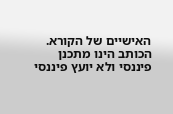האישיים של הקורא. הכותב הינו מתכנן פיננסי ולא יועץ פיננסי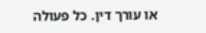או עורך דין. כל פעולה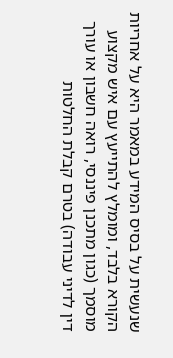שנעשית על בסיס המידע במאמר היא על אחריות הקורא בלבד, ומומלץ להתייעץ עם איש מקצוע מוסמך (כגון מתכנן פיננסי, רואה חשבון או עורך דין לדיני עבודה) בטרם קבלת החלטות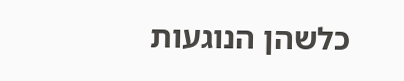כלשהן הנוגעות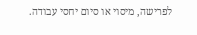לפרישה, מיסוי או סיום יחסי עבודה.